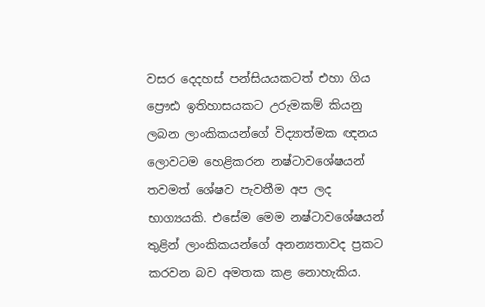වසර දෙදහස් පන්සියයකටත් එහා ගිය ප්‍රෞඪ ඉතිහාසයකට උරුමකම් කියනු ලබන ලාංකිකයන්ගේ විද්‍යාත්මක ඥනය ලොවටම හෙළිකරන නෂ්ටාවශේෂයන් තවමත් ශේෂව පැවතීම අප ලද භාග්‍යයකි. එසේම මෙම නෂ්ටාවශේෂයන් තුළින් ලාංකිකයන්ගේ අනන්‍යතාවද ප්‍රකට කරවන බව අමතක කළ නොහැකිය.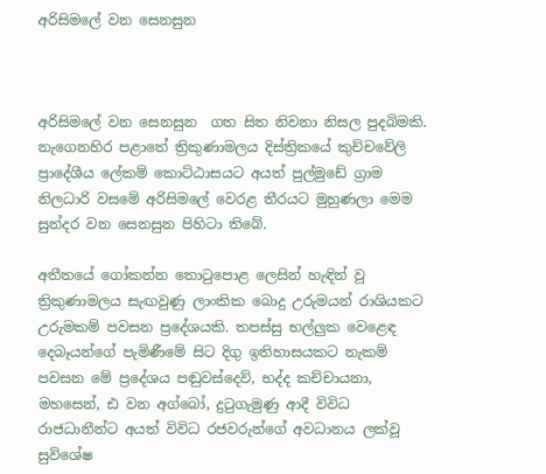අරිසිමලේ වන සෙනසුන



අරිසිමලේ වන සෙනසුන  ගත සිත නිවනා නිසල පුදබිමකි. නැගෙනහිර පළාතේ ත්‍රිකුණාමලය දිස්‌ත්‍රිකයේ කුච්චවේලි ප්‍රාදේශීය ලේකම් කොට්‌ඨාසයට අයත් පුල්මුඩේ ග්‍රාම නිලධාරි වසමේ අරිසිමලේ වෙරළ තීරයට මුහුණලා මෙම සුන්දර වන සෙනසුන පිහිටා තිබේ.

අතීතයේ ගෝකන්න තොටුපොළ ලෙසින් හැඳින් වූ ත්‍රිකුණාමලය සැඟවුණු ලාංකික බොදු උරුමයන් රාශියකට උරුමකම් පවසන ප්‍රදේශයකි. තපස්‌සු භල්ලුක වෙළෙඳ දෙබෑයන්ගේ පැමිණීමේ සිට දිගු ඉතිහාසයකට නැකම් පවසන මේ ප්‍රදේශය පඬුවස්‌දෙව්, භද්ද කච්චායනා, මහසෙන්, ඪ වන අග්බෝ, දුටුගැමුණු ආදී විවිධ රාජධානීන්ට අයත් විවිධ රජවරුන්ගේ අවධානය ලක්‌වූ සුවිශේෂ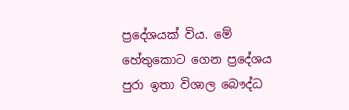ප්‍රදේශයක්‌ විය. මේ හේතුකොට ගෙන ප්‍රදේශය පුරා ඉතා විශාල බෞද්ධ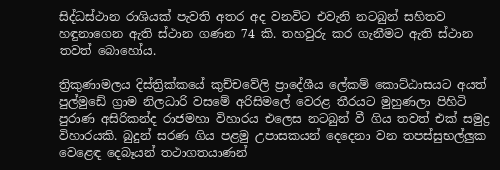සිද්ධස්‌ථාන රාශියක්‌ පැවති අතර අද වනවිට එවැනි නටබුන් සහිතව හඳුනාගෙන ඇති ස්‌ථාන ගණන 74 කි. තහවුරු කර ගැනීමට ඇති ස්‌ථාන තවත් බොහෝය.

ත්‍රිකුණාමලය දිස්‌ත්‍රික්‌කයේ කුච්චවේලි ප්‍රාදේශීය ලේකම් කොට්‌ඨාසයට අයත් පුල්මුඩේ ග්‍රාම නිලධාරි වසමේ අරිසිමලේ වෙරළ තීරයට මුහුණලා පිහිටි පුරාණ අසිරිකන්ද රාජමහා විහාරය එලෙස නටබුන් වී ගිය තවත් එක්‌ සමුද්‍ර විහාරයකි. බුදුන් සරණ ගිය පළමු උපාසකයන් දෙදෙනා වන තපස්‌සුභල්ලුක වෙළෙඳ දෙබෑයන් තථාගතයාණන්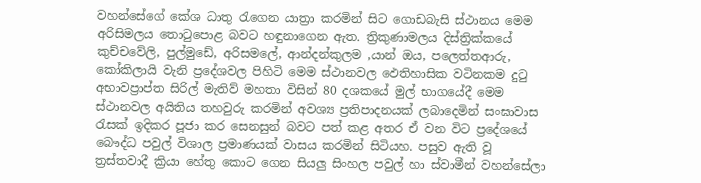වහන්සේගේ කේශ ධාතු රැගෙන යාත්‍රා කරමින් සිට ගොඩබැසි ස්‌ථානය මෙම අරිසිමලය තොටුපොළ බවට හඳුනාගෙන ඇත. ත්‍රිකුණාමලය දිස්‌ත්‍රික්‌කයේ කුච්චවේලි, පුල්මුඩේ, අරිසමලේ, ආන්දන්කුලම ,යාන් ඔය, පලෙත්තආරු, කෝකිලායි වැනි ප්‍රදේශවල පිහිටි මෙම ස්‌ථානවල ඵෙතිහාසික වටිනකම දුටු අභාවප්‍රාප්ත සිරිල් මැතිව් මහතා විසින් 80 දශකයේ මුල් භාගයේදී මෙම ස්‌ථානවල අයිතිය තහවුරු කරමින් අවශ්‍ය ප්‍රතිපාදනයක්‌ ලබාදෙමින් සංඝාවාස රැසක්‌ ඉදිකර පූජා කර සෙනසුන් බවට පත් කළ අතර ඒ වන විට ප්‍රදේශයේ බෞද්ධ පවුල් විශාල ප්‍රමාණයක්‌ වාසය කරමින් සිටියහ. පසුව ඇති වූ ත්‍රස්‌තවාදී ක්‍රියා හේතු කොට ගෙන සියලු සිංහල පවුල් හා ස්‌වාමීන් වහන්සේලා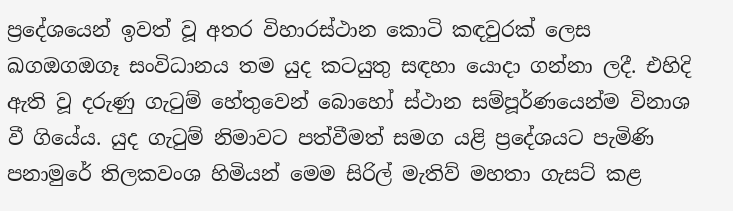ප්‍රදේශයෙන් ඉවත් වූ අතර විහාරස්‌ථාන කොටි කඳවුරක්‌ ලෙස ඛගඔගඔගෑ සංවිධානය තම යුද කටයුතු සඳහා යොදා ගන්නා ලදී. එහිදි ඇති වූ දරුණු ගැටුම් හේතුවෙන් බොහෝ ස්‌ථාන සම්පූර්ණයෙන්ම විනාශ වී ගියේය. යුද ගැටුම් නිමාවට පත්වීමත් සමග යළි ප්‍රදේශයට පැමිණි පනාමුරේ තිලකවංශ හිමියන් මෙම සිරිල් මැතිව් මහතා ගැසට්‌ කළ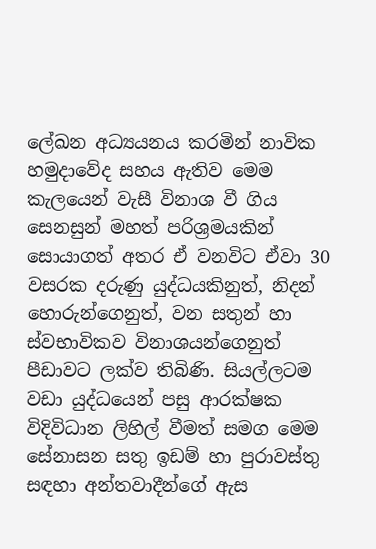ලේඛන අධ්‍යයනය කරමින් නාවික හමුදාවේද සහය ඇතිව මෙම කැලයෙන් වැසී විනාශ වී ගිය සෙනසුන් මහත් පරිශ්‍රමයකින් සොයාගත් අතර ඒ වනවිට ඒවා 30 වසරක දරුණු යුද්ධයකිනුත්, නිදන් හොරුන්ගෙනුත්, වන සතුන් හා ස්‌වභාවිකව විනාශයන්ගෙනුත් පීඩාවට ලක්‌ව තිබිණි. සියල්ලටම වඩා යුද්ධයෙන් පසු ආරක්‌ෂක විදිවිධාන ලිහිල් වීමත් සමග මෙම සේනාසන සතු ඉඩම් හා පුරාවස්‌තු සඳහා අන්තවාදීන්ගේ ඇස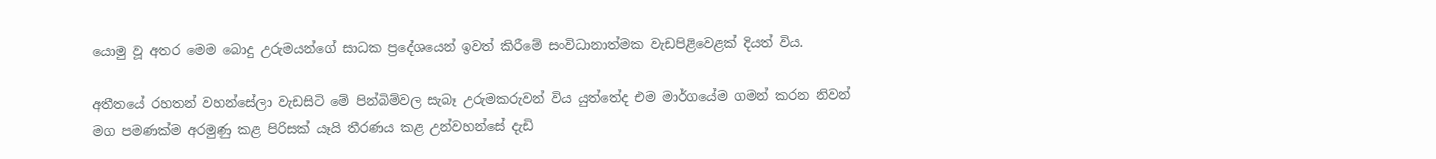යොමු වූ අතර මෙම බොදු උරුමයන්ගේ සාධක ප්‍රදේශයෙන් ඉවත් කිරීමේ සංවිධානාත්මක වැඩපිළිවෙළක්‌ දියත් විය.

අතීතයේ රහතන් වහන්සේලා වැඩසිටි මේ පින්බිම්වල සැබෑ උරුමකරුවන් විය යුත්තේද එම මාර්ගයේම ගමන් කරන නිවන් මග පමණක්‌ම අරමුණු කළ පිරිසක්‌ යෑයි තීරණය කළ උන්වහන්සේ දැඩි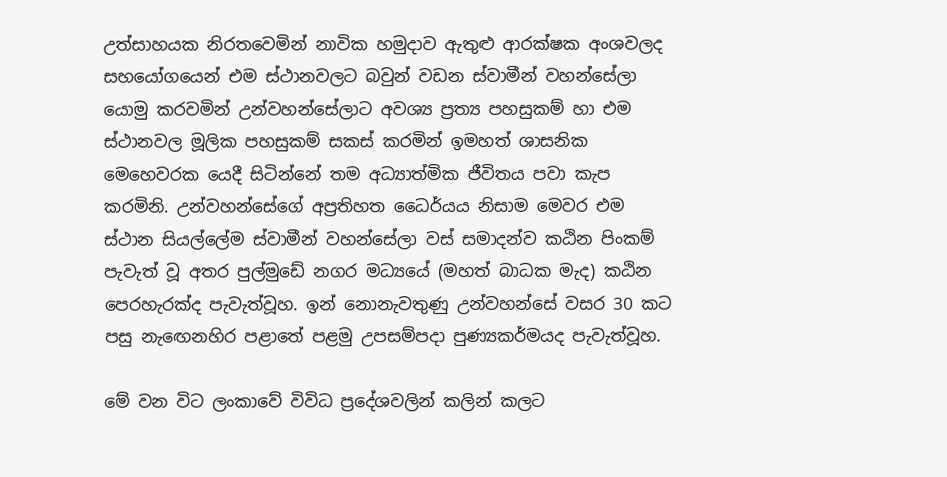උත්සාහයක නිරතවෙමින් නාවික හමුදාව ඇතුළු ආරක්‌ෂක අංශවලද සහයෝගයෙන් එම ස්‌ථානවලට බවුන් වඩන ස්‌වාමීන් වහන්සේලා යොමු කරවමින් උන්වහන්සේලාට අවශ්‍ය ප්‍රත්‍ය පහසුකම් හා එම ස්‌ථානවල මූලික පහසුකම් සකස්‌ කරමින් ඉමහත් ශාසනික මෙහෙවරක යෙදී සිටින්නේ තම අධ්‍යාත්මික ජීවිතය පවා කැප කරමිනි. උන්වහන්සේගේ අප්‍රතිහත ධෛර්යය නිසාම මෙවර එම ස්‌ථාන සියල්ලේම ස්‌වාමීන් වහන්සේලා වස්‌ සමාදන්ව කඨින පිංකම් පැවැත් වූ අතර පුල්මුඩේ නගර මධ්‍යයේ (මහත් බාධක මැද) කඨින පෙරහැරක්‌ද පැවැත්වූහ. ඉන් නොනැවතුණු උන්වහන්සේ වසර 30 කට පසු නැඟෙනහිර පළාතේ පළමු උපසම්පදා පුණ්‍යකර්මයද පැවැත්වූහ.

මේ වන විට ලංකාවේ විවිධ ප්‍රදේශවලින් කලින් කලට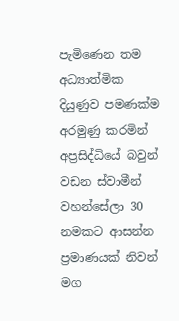පැමිණෙන තම අධ්‍යාත්මික දියුණුව පමණක්‌ම අරමුණු කරමින් අප්‍රසිද්ධියේ බවුන් වඩන ස්‌වාමීන් වහන්සේලා 30 නමකට ආසන්න ප්‍රමාණයක්‌ නිවන් මග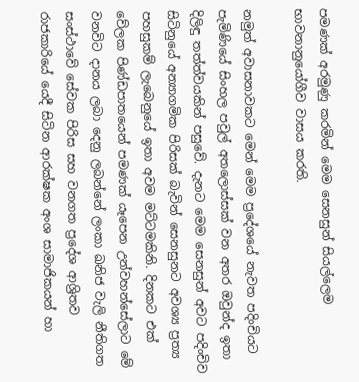පමණක්‌ අරමුණු කරමින් මෙම සෙනසුන් සියල්ලෙම භාවනානුයෝගීව වාසය කරති.

නමුත් අවාසනාවකට මෙන් මෙම ප්‍රදේශයේ නැවත පදිංචියට පැමිණියේ සිංහල පවුල් අතලොස්‌සක්‌ වන අතර ඔවුන්ද ඉතා දිලිඳු තත්ත්වයකින් පසුවේ. දැනට මෙම සෙනසුන් අවට පදිංචිව සිටිනුයේ අන්‍යාගමික පිරිසක්‌ බැවින් සෙනසුනට අවශ්‍ය ප්‍රත්‍ය පහසුකම් ලැබෙනුයේ ඉතා අවම මට්‌ටමකිනි. දිනකට එක්‌ වේලක පිණ්‌ඩපාතයෙන් පමණක්‌ යෑපෙන උන්වහන්සේලාට මේ වනවිට දානය ලබා දෙනු ලබන්නේ ලංකා ඛනිජ වැලි නීතිගත සංස්‌ථාවේ සේවක පිරිස සහ වනගත ප්‍රදේශ ආශ්‍රිතව රාජකාරියේ යෙදී සිටින ආරක්‌ෂක අංශ සාමාජිකයන් හා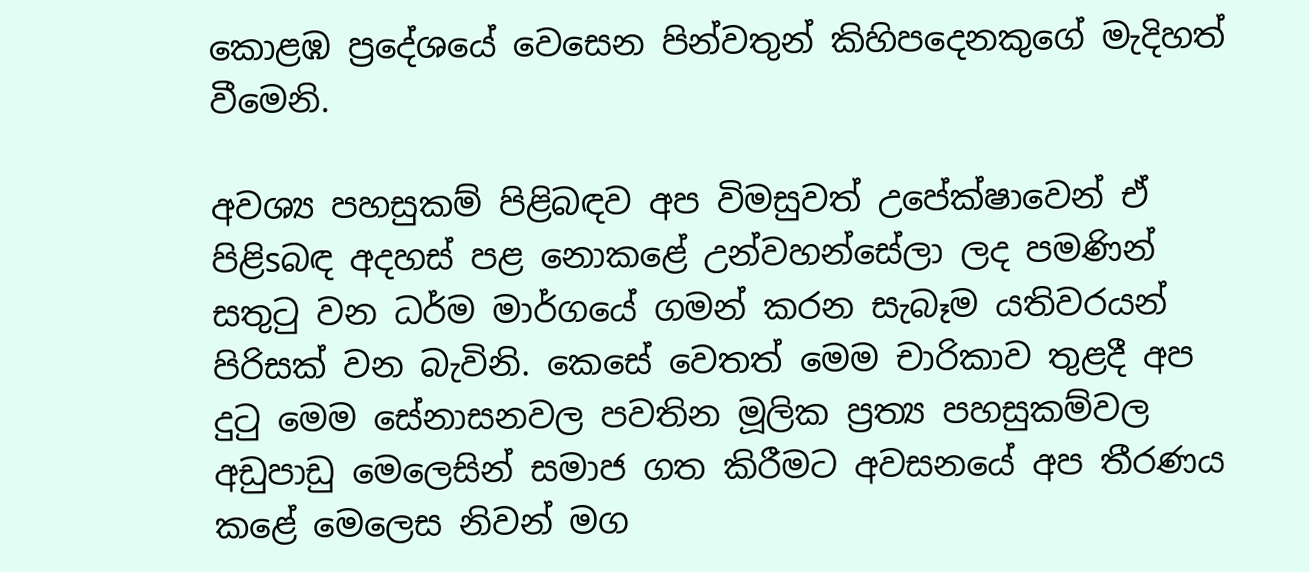කොළඹ ප්‍රදේශයේ වෙසෙන පින්වතුන් කිහිපදෙනකුගේ මැදිහත් වීමෙනි.

අවශ්‍ය පහසුකම් පිළිබඳව අප විමසුවත් උපේක්‌ෂාවෙන් ඒ පිළිsබඳ අදහස්‌ පළ නොකළේ උන්වහන්සේලා ලද පමණින් සතුටු වන ධර්ම මාර්ගයේ ගමන් කරන සැබෑම යතිවරයන් පිරිසක්‌ වන බැවිනි. කෙසේ වෙතත් මෙම චාරිකාව තුළදී අප දුටු මෙම සේනාසනවල පවතින මූලික ප්‍රත්‍ය පහසුකම්වල අඩුපාඩු මෙලෙසින් සමාජ ගත කිරීමට අවසනයේ අප තීරණය කළේ මෙලෙස නිවන් මග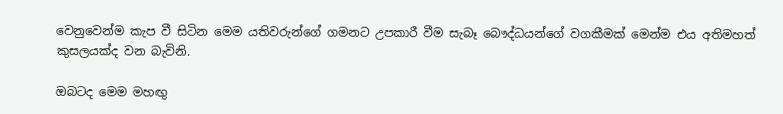වෙනුවෙන්ම කැප වී සිටින මෙම යතිවරුන්ගේ ගමනට උපකාරී වීම සැබෑ බෞද්ධයන්ගේ වගකීමක්‌ මෙන්ම එය අතිමහත් කුසලයක්‌ද වන බැවිනි.

ඔබටද මෙම මහඟු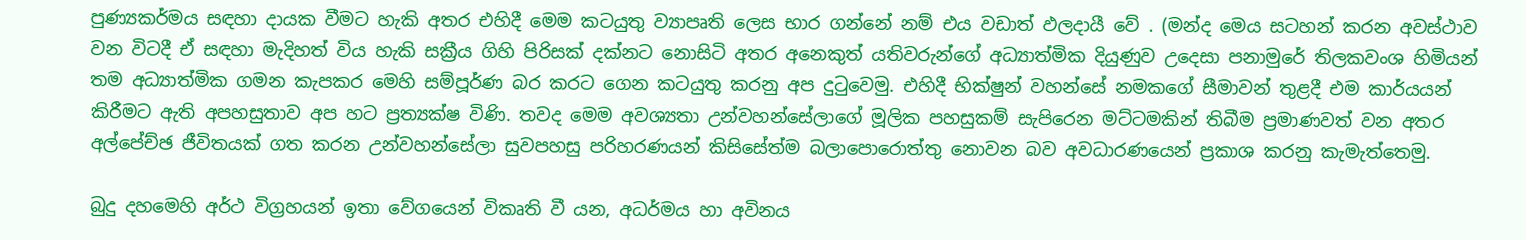පුණ්‍යකර්මය සඳහා දායක වීමට හැකි අතර එහිදී මෙම කටයුතු ව්‍යාපෘති ලෙස භාර ගන්නේ නම් එය වඩාත් ඵලදායී වේ . (මන්ද මෙය සටහන් කරන අවස්‌ථාව වන විටදී ඒ සඳහා මැදිහත් විය හැකි සක්‍රීය ගිහි පිරිසක්‌ දක්‌නට නොසිටි අතර අනෙකුත් යතිවරුන්ගේ අධ්‍යාත්මික දියුණුව උදෙසා පනාමුරේ තිලකවංශ හිමියන් තම අධ්‍යාත්මික ගමන කැපකර මෙහි සම්පූර්ණ බර කරට ගෙන කටයුතු කරනු අප දුටුවෙමු. එහිදී භික්‌ෂුන් වහන්සේ නමකගේ සීමාවන් තුළදී එම කාර්යයන් කිරීමට ඇති අපහසුතාව අප හට ප්‍රත්‍යක්‌ෂ විණි. තවද මෙම අවශ්‍යතා උන්වහන්සේලාගේ මූලික පහසුකම් සැපිරෙන මට්‌ටමකින් තිබීම ප්‍රමාණවත් වන අතර අල්පේච්ඡ ජීවිතයක්‌ ගත කරන උන්වහන්සේලා සුවපහසු පරිහරණයන් කිසිසේත්ම බලාපොරොත්තු නොවන බව අවධාරණයෙන් ප්‍රකාශ කරනු කැමැත්තෙමු.

බුදු දහමෙහි අර්ථ විග්‍රහයන් ඉතා වේගයෙන් විකෘති වී යන, අධර්මය හා අවිනය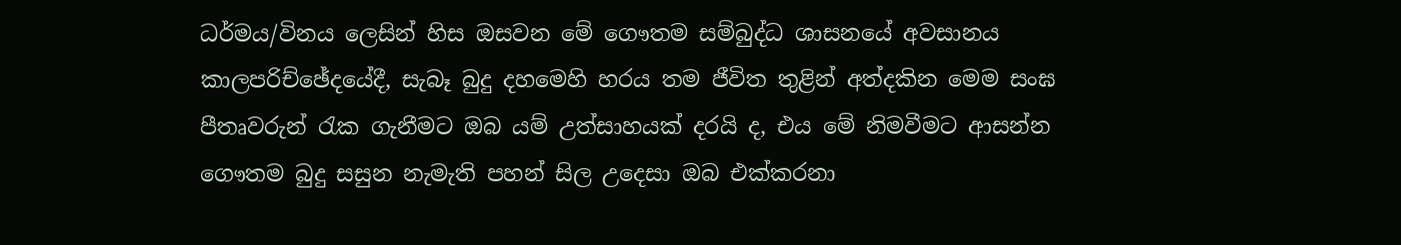ධර්මය/විනය ලෙසින් හිස ඔසවන මේ ගෞතම සම්බුද්ධ ශාසනයේ අවසානය කාලපරිච්ඡේදයේදී, සැබෑ බුදු දහමෙහි හරය තම ජීවිත තුළින් අත්දකින මෙම සංඝ පීතෘවරුන් රැක ගැනීමට ඔබ යම් උත්සාහයක්‌ දරයි ද, එය මේ නිමවීමට ආසන්න ගෞතම බුදු සසුන නැමැති පහන් සිල උදෙසා ඔබ එක්‌කරනා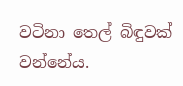වටිනා තෙල් බිඳුවක්‌ වන්නේය.